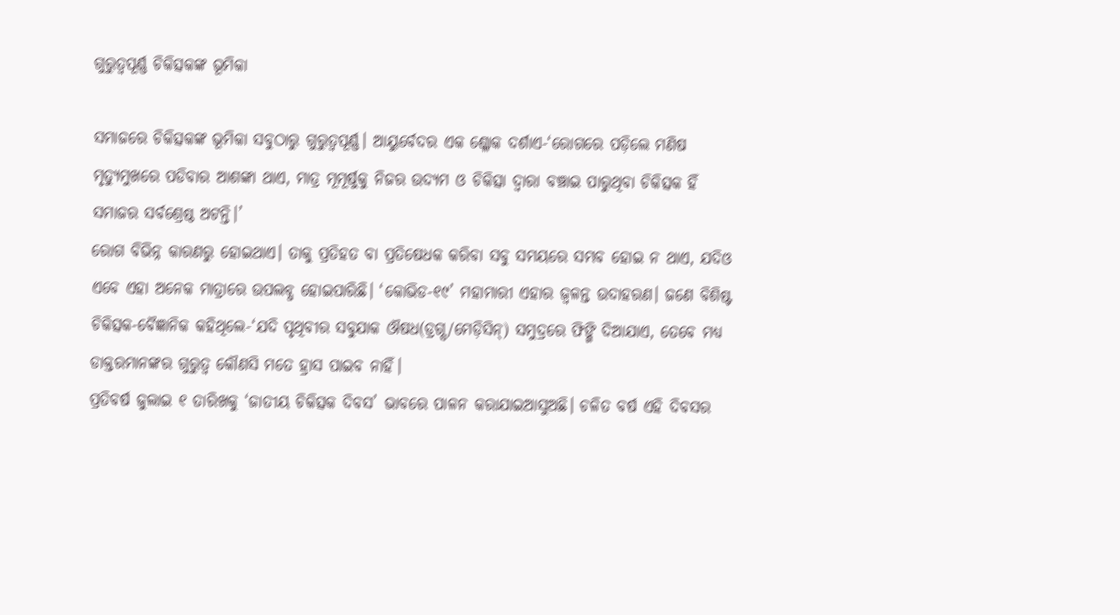ଗୁରୁତ୍ୱପୂର୍ଣ୍ଣ ଚିକିତ୍ସକଙ୍କ ଭୂମିକା

ସମାଜରେ ଚିକିତ୍ସକଙ୍କ ଭୂମିକା ସବୁଠାରୁ ଗୁରୁତ୍ୱପୂର୍ଣ୍ଣ। ଆୟୁର୍ବେଦର ଏକ ଶ୍ଳୋକ ଦର୍ଶାଏ-‘ରୋଗରେ ପଡ଼ିଲେ ମଣିଷ ମୃତ୍ୟୁମୁଖରେ ପଡିବାର ଆଶଙ୍କା ଥାଏ, ମାତ୍ର ମୂମୂର୍ଷୁକୁ ନିଜର ଉଦ୍ୟମ ଓ ଚିକିତ୍ସା ଦ୍ୱାରା ବଞ୍ଚାଇ ପାରୁଥିବା ଚିକିତ୍ସକ ହିଁ ସମାଜର ସର୍ବଶ୍ରେଷ୍ଠ ଅଟନ୍ତି।’
ରୋଗ ବିଭିନ୍ନ କାରଣରୁ ହୋଇଥାଏ। ତାକୁ ପ୍ରତିହତ ବା ପ୍ରତିଷେଧକ କରିବା ସବୁ ସମୟରେ ସମ୍ଭବ ହୋଇ ନ ଥାଏ, ଯଦିଓ ଏବେ ଏହା ଅନେକ ମାତ୍ରାରେ ଉପଲବ୍ଧ ହୋଇପାରିଛି। ‘କୋଭିଡ-୧୯’ ମହାମାରୀ ଏହାର ଜ୍ୱଳନ୍ତ ଉଦାହରଣ। ଜଣେ ବିଶିଷ୍ଟ ଚିକିତ୍ସକ-ବୈଜ୍ଞାନିକ କହିଥିଲେ-‘ଯଦି ପୃଥିବୀର ସବୁଯାକ ଔଷଧ(ଡ୍ରଗ୍ସ/ମେଡ଼ିସିନ୍‌) ସମୁଦ୍ରରେ ଫିଙ୍ଗି ଦିଆଯାଏ, ତେବେ ମଧ୍ୟ ଡାକ୍ତରମାନଙ୍କର ଗୁରୁତ୍ୱ କୌଣସି ମତେ ହ୍ରାସ ପାଇବ ନାହିଁ।
ପ୍ରତିବର୍ଷ ଜୁଲାଇ ୧ ତାରିଖକୁ ‘ଜାତୀୟ ଚିକିତ୍ସକ ଦିବସ’ ଭାବରେ ପାଳନ କରାଯାଇଆସୁଅଛି। ଚଳିତ ବର୍ଷ ଏହି ଦିବସର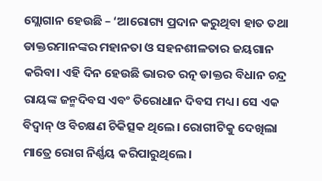ସ୍ଲୋଗାନ ହେଉଛି – ‘ଆରୋଗ୍ୟ ପ୍ରଦାନ କରୁଥିବା ହାତ ତଥା ଡାକ୍ତରମାନଙ୍କର ମହାନତା ଓ ସହନଶୀଳତାର ଜୟଗାନ କରିବା। ଏହି ଦିନ ହେଉଛି ଭାରତ ରତ୍ନ ଡାକ୍ତର ବିଧାନ ଚନ୍ଦ୍ର ରାୟଙ୍କ ଜନ୍ମଦିବସ ଏବଂ ତିରୋଧାନ ଦିବସ ମଧ୍ୟ। ସେ ଏକ ବିଦ୍ୱାନ୍‌ ଓ ବିଚକ୍ଷଣ ଚିକିତ୍ସକ ଥିଲେ। ରୋଗୀଟିକୁ ଦେଖିଲା ମାତ୍ରେ ରୋଗ ନିର୍ଣ୍ଣୟ କରିପାରୁଥିଲେ।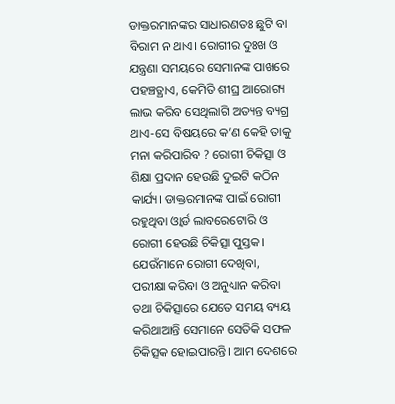ଡାକ୍ତରମାନଙ୍କର ସାଧାରଣତଃ ଛୁଟି ବା ବିରାମ ନ ଥାଏ। ରୋଗୀର ଦୁଃଖ ଓ ଯନ୍ତ୍ରଣା ସମୟରେ ସେମାନଙ୍କ ପାଖରେ ପହଞ୍ଚତ୍ଥାଏ, କେମିତି ଶୀଘ୍ର ଆରୋଗ୍ୟ ଲାଭ କରିବ ସେଥିଲାଗି ଅତ୍ୟନ୍ତ ବ୍ୟଗ୍ର ଥାଏ-ସେ ବିଷୟରେ କ’ଣ କେହି ତାକୁ ମନା କରିପାରିବ ? ରୋଗୀ ଚିକିତ୍ସା ଓ ଶିକ୍ଷା ପ୍ରଦାନ ହେଉଛି ଦୁଇଟି କଠିନ କାର୍ଯ୍ୟ। ଡାକ୍ତରମାନଙ୍କ ପାଇଁ ରୋଗୀ ରହୁଥିବା ଓ୍ବାର୍ଡ ଲାବରେଟୋରି ଓ ରୋଗୀ ହେଉଛି ଚିକିତ୍ସା ପୁସ୍ତକ। ଯେଉଁମାନେ ରୋଗୀ ଦେଖିବା, ପରୀକ୍ଷା କରିବା ଓ ଅନୁଧ୍ୟାନ କରିବା ତଥା ଚିକିତ୍ସାରେ ଯେତେ ସମୟ ବ୍ୟୟ କରିଥାଆନ୍ତି ସେମାନେ ସେତିକି ସଫଳ ଚିକିତ୍ସକ ହୋଇପାରନ୍ତି। ଆମ ଦେଶରେ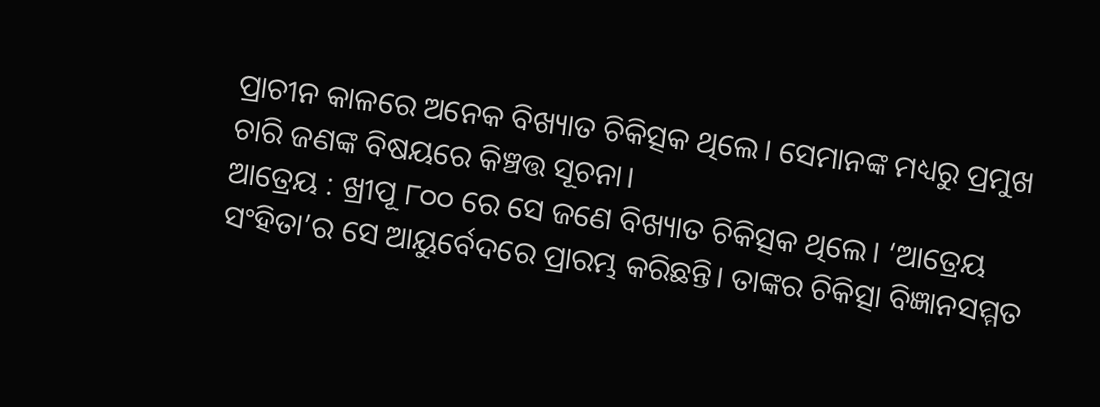ପ୍ରାଚୀନ କାଳରେ ଅନେକ ବିଖ୍ୟାତ ଚିକିତ୍ସକ ଥିଲେ। ସେମାନଙ୍କ ମଧ୍ୟରୁ ପ୍ରମୁଖ ଚାରି ଜଣଙ୍କ ବିଷୟରେ କିଞ୍ଚତ୍ତ ସୂଚନା।
ଆତ୍ରେୟ : ଖ୍ରୀପୂ ୮୦୦ ରେ ସେ ଜଣେ ବିଖ୍ୟାତ ଚିକିତ୍ସକ ଥିଲେ। ‘ଆତ୍ରେୟ ସଂହିତା’ର ସେ ଆୟୁର୍ବେଦରେ ପ୍ରାରମ୍ଭ କରିଛନ୍ତି। ତାଙ୍କର ଚିକିତ୍ସା ବିଜ୍ଞାନସମ୍ମତ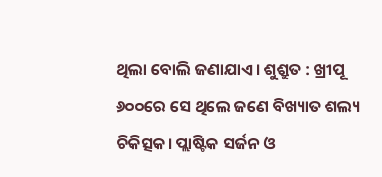ଥିଲା ବୋଲି ଜଣାଯାଏ। ଶୁଶ୍ରୁତ : ଖ୍ରୀପୂ ୬୦୦ରେ ସେ ଥିଲେ ଜଣେ ବିଖ୍ୟାତ ଶଲ୍ୟ ଚିକିତ୍ସକ। ପ୍ଲାଷ୍ଟିକ ସର୍ଜନ ଓ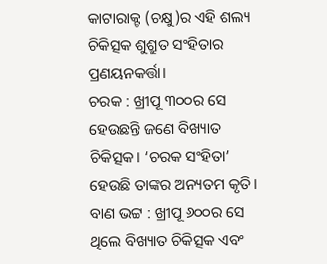କାଟାରାକ୍ଟ (ଚକ୍ଷୁ)ର ଏହି ଶଲ୍ୟ ଚିକିତ୍ସକ ଶୁଶ୍ରୁତ ସଂହିତାର ପ୍ରଣୟନକର୍ତ୍ତା।
ଚରକ : ଖ୍ରୀପୂ ୩୦୦ର ସେ ହେଉଛନ୍ତି ଜଣେ ବିଖ୍ୟାତ ଚିକିତ୍ସକ। ‘ଚରକ ସଂହିତା’ ହେଉଛି ତାଙ୍କର ଅନ୍ୟତମ କୃତି। ବାଣ ଭଟ୍ଟ : ଖ୍ରୀପୂ ୬୦୦ର ସେ ଥିଲେ ବିଖ୍ୟାତ ଚିକିତ୍ସକ ଏବଂ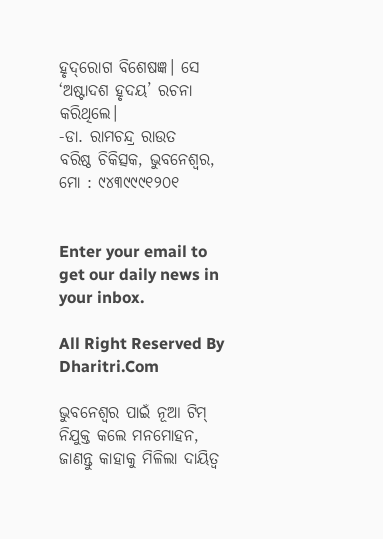ହୃଦ୍‌ରୋଗ ବିଶେଷଜ୍ଞ। ସେ ‘ଅଷ୍ଟାଦଶ ହୃଦୟ’ ରଚନା କରିଥିଲେ।
-ଡା. ରାମଚନ୍ଦ୍ର ରାଉତ
ବରିଷ୍ଠ ଚିକିତ୍ସକ, ଭୁବନେଶ୍ୱର, ମୋ : ୯୪୩୯୯୯୧୨୦୧


Enter your email to get our daily news in your inbox.

All Right Reserved By Dharitri.Com

ଭୁବନେଶ୍ବର ପାଇଁ ନୂଆ ଟିମ୍‌ ନିଯୁକ୍ତ କଲେ ମନମୋହନ, ଜାଣନ୍ତୁ କାହାକୁ ମିଳିଲା ଦାୟିତ୍ୱ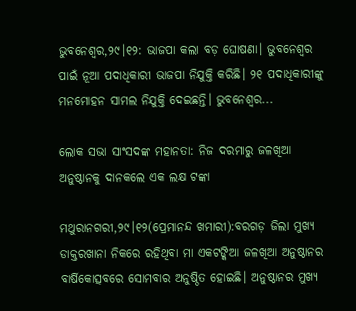ଭୁବନେଶ୍ୱର,୨୯।୧୨: ଭାଜପା କଲା ବଡ଼ ଘୋଷଣା। ଭୁବନେଶ୍ବର ପାଇଁ ନୂଆ ପଦାଧିକାରୀ ଭାଜପା ନିଯୁକ୍ତି କରିଛି। ୨୧ ପଦାଧିକାରୀଙ୍କୁ ମନମୋହନ ସାମଲ ନିଯୁକ୍ତି ଦେଇଛନ୍ତି। ଭୁବନେଶ୍ବର...

ଲୋକ ସଭା ସାଂସଦଙ୍କ ମହାନତା: ନିଜ ଦରମାରୁ ଜଳଖିଆ ଅନୁଷ୍ଠାନକୁ ଦାନକଲେ ଏକ ଲକ୍ଷ ଟଙ୍କା

ମଥୁରାନଗରୀ,୨୯।୧୨(ପ୍ରେମାନନ୍ଦ ଖମାରୀ):ବରଗଡ଼ ଜିଲା ମୁଖ୍ୟ ଡାକ୍ତରଖାନା ନିକରେ ରହିଥିବା ମା ଏକଟଙ୍କିଆ ଜଳଖିଆ ଅନୁଷ୍ଠାନର ବାର୍ଷିକୋତ୍ସବରେ ସୋମବାର ଅନୁଷ୍ଠିତ ହୋଇଛି। ଅନୁଷ୍ଠାନର ମୁଖ୍ୟ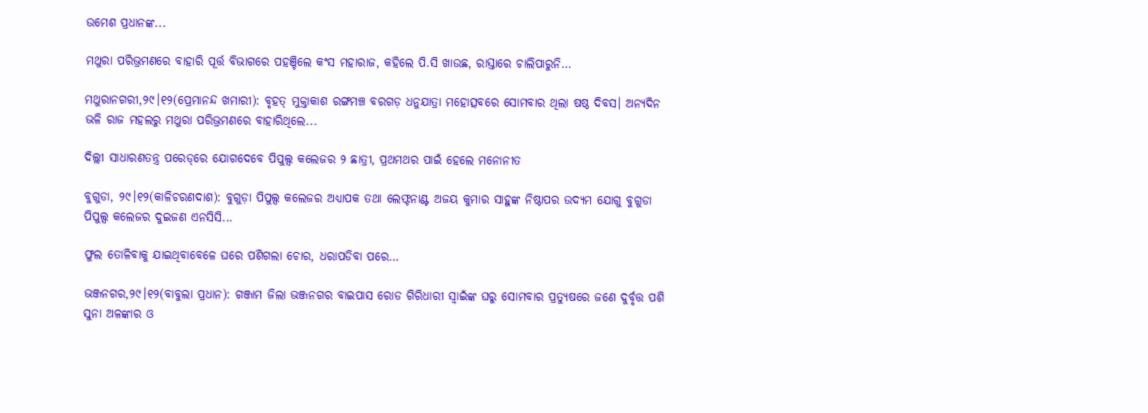ଉମେଶ ପ୍ରଧାନଙ୍କ...

ମଥୁରା ପରିଭ୍ରମଣରେ ବାହାରି ପୂର୍ତ୍ତ ବିଭାଗରେ ପହଞ୍ଚିଲେ କଂସ ମହାରାଜ, କହିଲେ ପି.ସି ଖାଉଛ, ରାସ୍ତାରେ ଚାଲିପାରୁନି…

ମଥୁରାନଗରୀ,୨୯।୧୨(ପ୍ରେମାନନ୍ଦ ଖମାରୀ): ବୃହତ୍‌ ମୁକ୍ତାକାଶ ରଙ୍ଗମଞ୍ଚ ବରଗଡ଼ ଧନୁଯାତ୍ରା ମହୋତ୍ସବରେ ସୋମବାର ଥିଲା ଷଷ୍ଠ ଦିବସ। ଅନ୍ୟଦିନ ଭଳି ରାଜ ମହଲରୁ ମଥୁରା ପରିଭ୍ରମଣରେ ବାହାରିଥିଲେ...

ଦିଲ୍ଲୀ ସାଧାରଣତନ୍ତ୍ର ପରେଡ୍‌ରେ ଯୋଗଦେବେ ପିପୁଲ୍ସ କଲେଜର ୨ ଛାତ୍ରୀ, ପ୍ରଥମଥର ପାଇଁ ହେଲେ ମନୋନୀତ

ବୁଗୁଡା, ୨୯।୧୨(କାଳିଚରଣଦାଶ): ବୁଗୁଡ଼ା ପିପୁଲ୍ସ କଲେଜର ଅଧ୍ୟାପକ ତଥା ଲେଫ୍ଟନାଣ୍ଟ ଅଜୟ କୁମାର ସାହୁଙ୍କ ନିଷ୍ଠାପର ଉଦ୍ୟମ ଯୋଗୁ ବୁଗୁଡା ପିପୁଲ୍ସ କଲେଜର ଦୁଇଜଣ ଏନସିସି...

ଫୁଲ ତୋଳିବାକୁ ଯାଇଥିବାବେଳେ ଘରେ ପଶିଗଲା ଚୋର, ଧରାପଡିବା ପରେ…

ଭଞ୍ଜନଗର,୨୯।୧୨(ବାବୁଲା ପ୍ରଧାନ): ଗଞ୍ଜାମ ଜିଲା ଭଞ୍ଜନଗର ବାଇପାସ ରୋଡ ଗିରିଧାରୀ ସ୍ବାଇଁଙ୍କ ଘରୁ ସୋମବାର ପ୍ରତ୍ୟୁଷରେ ଜଣେ ଦୁର୍ବୃତ୍ତ ପଶି ସୁନା ଅଳଙ୍କାର ଓ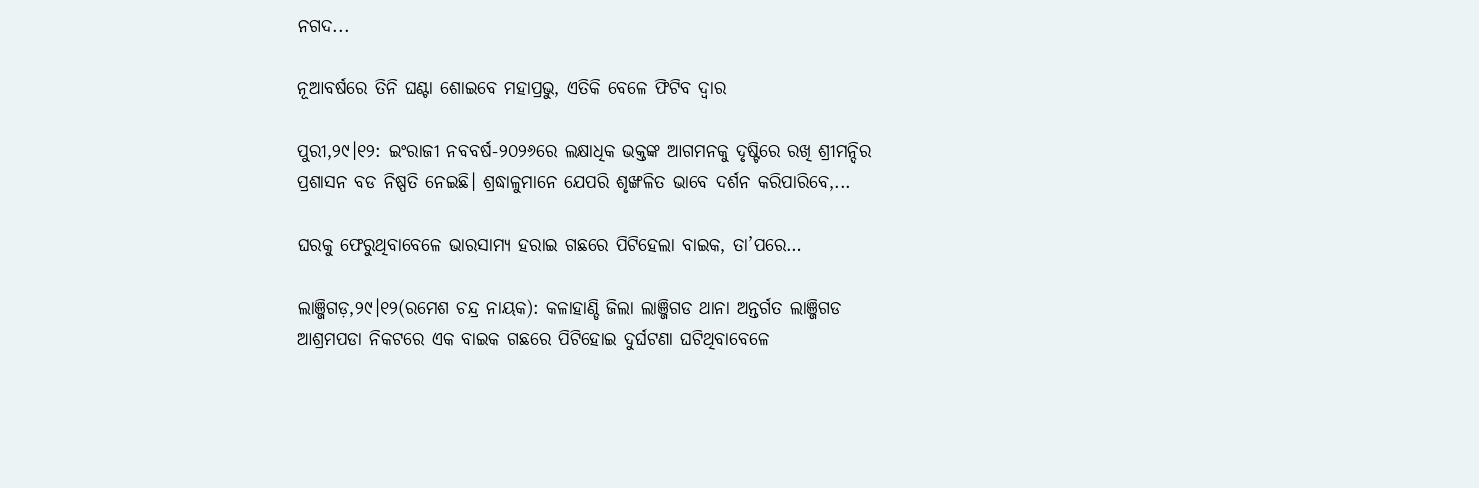ନଗଦ...

ନୂଆବର୍ଷରେ ତିନି ଘଣ୍ଟା ଶୋଇବେ ମହାପ୍ରଭୁ, ଏତିକି ବେଳେ ଫିଟିବ ଦ୍ୱାର

ପୁରୀ,୨୯।୧୨: ଇଂରାଜୀ ନବବର୍ଷ-୨୦୨୬ରେ ଲକ୍ଷାଧିକ ଭକ୍ତଙ୍କ ଆଗମନକୁ ଦୃଷ୍ଟିରେ ରଖି ଶ୍ରୀମନ୍ଦିର ପ୍ରଶାସନ ବଡ ନିଷ୍ପତି ନେଇଛି। ଶ୍ରଦ୍ଧାଳୁମାନେ ଯେପରି ଶୃଙ୍ଖଳିତ ଭାବେ ଦର୍ଶନ କରିପାରିବେ,...

ଘରକୁ ଫେରୁଥିବାବେଳେ ଭାରସାମ୍ୟ ହରାଇ ଗଛରେ ପିଟିହେଲା ବାଇକ, ତା’ପରେ…

ଲାଞ୍ଜିଗଡ଼,୨୯।୧୨(ରମେଶ ଚନ୍ଦ୍ର ନାୟକ): କଳାହାଣ୍ଡି ଜିଲା ଲାଞ୍ଜିଗଡ ଥାନା ଅନ୍ତର୍ଗତ ଲାଞ୍ଜିଗଡ ଆଶ୍ରମପଡା ନିକଟରେ ଏକ ବାଇକ ଗଛରେ ପିଟିହୋଇ ଦୁର୍ଘଟଣା ଘଟିଥିବାବେଳେ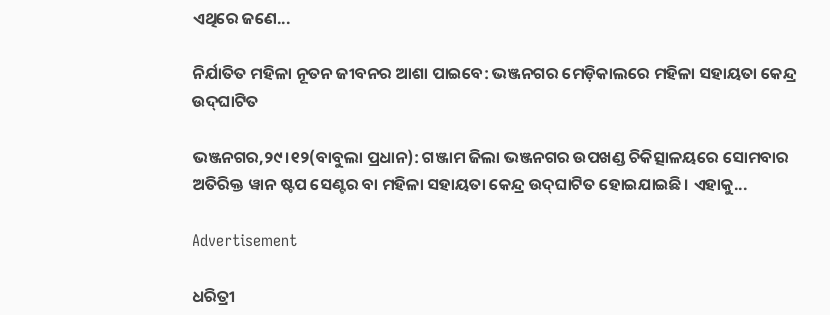ଏଥିରେ ଜଣେ...

ନିର୍ଯାତିତ ମହିଳା ନୂତନ ଜୀବନର ଆଶା ପାଇବେ: ଭଞ୍ଜନଗର ମେଡ଼ିକାଲରେ ମହିଳା ସହାୟତା କେନ୍ଦ୍ର ଉଦ୍‌ଘାଟିତ

ଭଞ୍ଜନଗର,୨୯।୧୨(ବାବୁଲା ପ୍ରଧାନ): ଗଞ୍ଜାମ ଜିଲା ଭଞ୍ଜନଗର ଉପଖଣ୍ଡ ଚିକିତ୍ସାଳୟରେ ସୋମବାର ଅତିରିକ୍ତ ୱାନ ଷ୍ଟପ ସେଣ୍ଟର ବା ମହିଳା ସହାୟତା କେନ୍ଦ୍ର ଉଦ୍‌ଘାଟିତ ହୋଇଯାଇଛି। ଏହାକୁ...

Advertisement

ଧରିତ୍ରୀ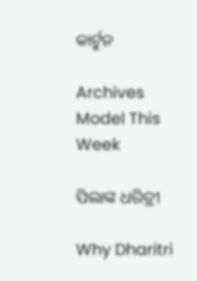କାର୍ଟୁନ

Archives
Model This Week

ପିଲାଙ୍କ ଧରିତ୍ରୀ

Why Dharitri